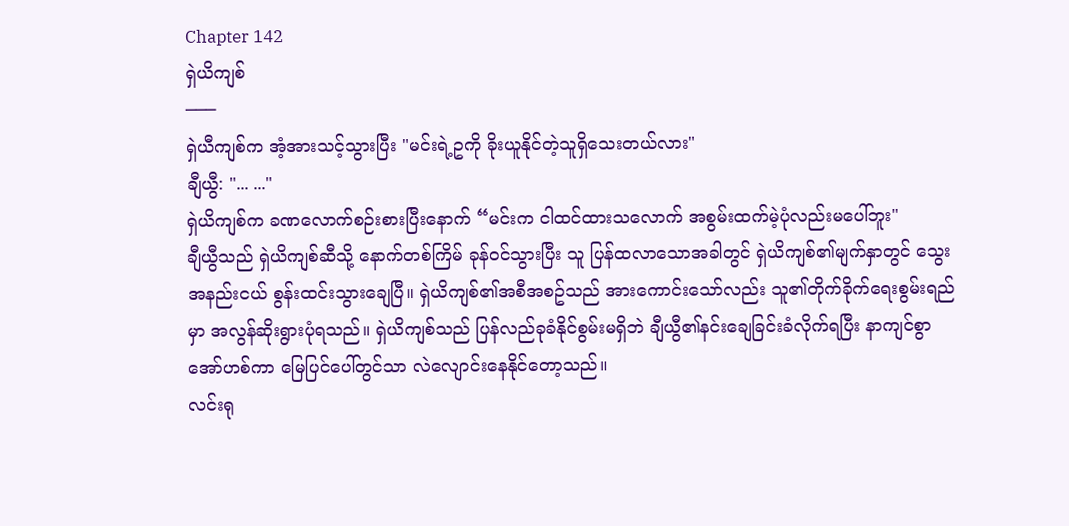Chapter 142
ရှဲယိကျစ်
───
ရှဲယီကျစ်က အံ့အားသင့်သွားပြီး "မင်းရဲ့ဥကို ခိုးယူနိုင်တဲ့သူရှိသေးတယ်လား"
ချီယွီ: "... ..."
ရှဲယိကျစ်က ခဏလောက်စဉ်းစားပြီးနောက် “မင်းက ငါထင်ထားသလောက် အစွမ်းထက်မဲ့ပုံလည်းမပေါ်ဘူး"
ချီယွီသည် ရှဲယိကျစ်ဆီသို့ နောက်တစ်ကြိမ် ခုန်ဝင်သွားပြီး သူ ပြန်ထလာသောအခါတွင် ရှဲယိကျစ်၏မျက်နှာတွင် သွေးအနည်းငယ် စွန်းထင်းသွားချေပြီ။ ရှဲယိကျစ်၏အစီအစဥ်သည် အားကောင်းသော်လည်း သူ၏တိုက်ခိုက်ရေးစွမ်းရည်မှာ အလွန်ဆိုးရွားပုံရသည်။ ရှဲယိကျစ်သည် ပြန်လည်ခုခံနိုင်စွမ်းမရှိဘဲ ချီယွီ၏နင်းချေခြင်းခံလိုက်ရပြီး နာကျင်စွာအော်ဟစ်ကာ မြေပြင်ပေါ်တွင်သာ လဲလျောင်းနေနိုင်တော့သည်။
လင်းရု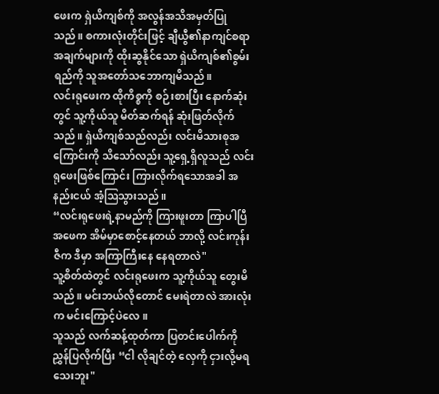ဖေးက ရှဲယိကျစ်ကို အလွန်အသိအမှတ်ပြုသည်။ စကားလုံးတိုင်းဖြင့် ချီယွီ၏နာကျင်စရာအချက်များကို ထိုးဆွနိုင်သော ရှဲယိကျစ်၏စွမ်းရည်ကို သူအတော်သဘောကျမိသည်။
လင်းရုဖေးက ထိုကိစ္စကို စဉ်းစားပြီး နောက်ဆုံးတွင် သူ့ကိုယ်သူ မိတ်ဆက်ရန် ဆုံးဖြတ်လိုက်သည်။ ရှဲယိကျစ်သည်လည်း လင်းမိသားစုအကြောင်းကို သိသော်လည်း သူ့ရှေ့ရှိလူသည် လင်းရုဖေးဖြစ်ကြောင်း ကြားလိုက်ရသောအခါ အနည်းငယ် အံ့ဩသွားသည်။
“လင်းရုဖေးရဲ့နာမည်ကို ကြားဖူးတာ ကြာပါပြီ အဖေက အိမ်မှာစောင့်နေတယ် ဘာလို့ လင်းကုန်းဇီက ဒီမှာ အကြာကြီးနေ နေရတာလဲ"
သူ့စိတ်ထဲတွင် လင်းရုဖေးက သူ့ကိုယ်သူ တွေးမိသည်။ မင်းဘယ်လိုတောင် မေးရဲတာလဲ အားလုံးက မင်းကြောင့်ပဲလေ။
သူသည် လက်ဆန့်ထုတ်ကာ ပြတင်းပေါက်ကို ညွှန်ပြလိုက်ပြီး “ငါ လိုချင်တဲ့ လှေကို ငှားလို့မရသေးဘူး"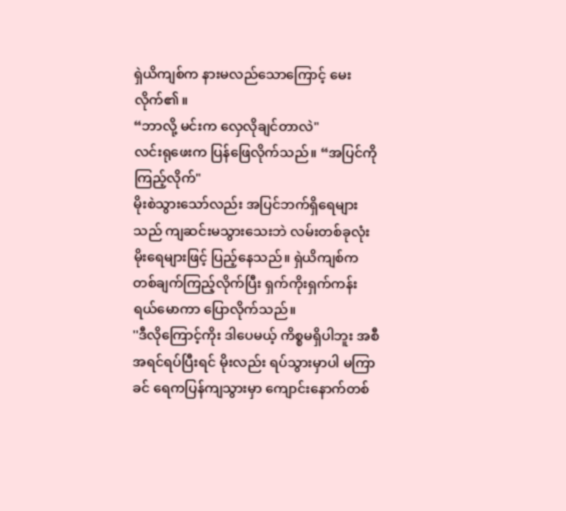ရှဲယိကျစ်က နားမလည်သောကြောင့် မေးလိုက်၏။
“ဘာလို့ မင်းက လှေလိုချင်တာလဲ"
လင်းရုဖေးက ပြန်ဖြေလိုက်သည်။ “အပြင်ကိုကြည့်လိုက်"
မိုးစဲသွားသော်လည်း အပြင်ဘက်ရှိရေများသည် ကျဆင်းမသွားသေးဘဲ လမ်းတစ်ခုလုံး မိုးရေများဖြင့် ပြည့်နေသည်။ ရှဲယိကျစ်က တစ်ချက်ကြည့်လိုက်ပြီး ရှက်ကိုးရှက်ကန်း ရယ်မောကာ ပြောလိုက်သည်။
''ဒီလိုကြောင့်ကိုး ဒါပေမယ့် ကိစ္စမရှိပါဘူး အစီအရင်ရပ်ပြီးရင် မိုးလည်း ရပ်သွားမှာပါ မကြာခင် ရေကပြန်ကျသွားမှာ ကျောင်းနောက်တစ်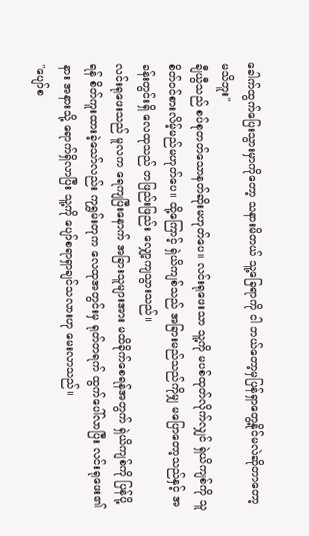ခေါက်ထွက်ပြေးသွားမှာကိုတော့ သနားမိတယ် သူ့ခြေရာကို ငါ ဘယ်တော့မှပြန်ရှာတွေ့နိုင်မလဲဆိုတာတော့ မသိဘူး''
ချီယွီသည် စပ်စုတတ်သောနတ်ဆိုးမဟုတ်ပေ။ လင်းရုဖေးသာ သူ့ကို မပစ်ထုတ်လိုက်လျှင် ရှဲယိကျစ်ကို သူ စိတ်ဝင်စားလိမ့်မည်မဟုတ်ပေ။ ထို့ကြောင့် ရှဲယိကျစ်သည် အခြားမည်သည်ကိုမျှ မပြောတော့သည်နှင့် အခန်းတွင်းရှိ လေထုသည် တဖြည်းဖြည်း လျှော့ကျသွားသည်။
လင်းရုဖေးသည် မူလက ရေကျပြီးနောက် အခြားသူများအား မထိခိုက်စေရန်အတွက် ရှဲယိကျစ်ကို ပြန်ပို့ရန် စိတ်ကူးထားခဲ့သော်လည်း ကုရွှမ်းတုက လေထုအတွင်းမှ ရုတ်တရက် ထွက်ပေါ်လာပြီး လင်းရုဖေး၏နား အနားသို့ ရောက်ရှိလာပြီး သူ့ကို ပျော်စရာရှာချင်သလားဟု မေးလာသည်။
"ပျော်စ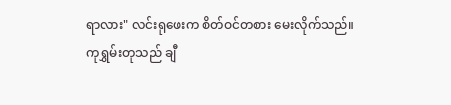ရာလား" လင်းရုဖေးက စိတ်ဝင်တစား မေးလိုက်သည်။
ကုရွှမ်းတုသည် ချီ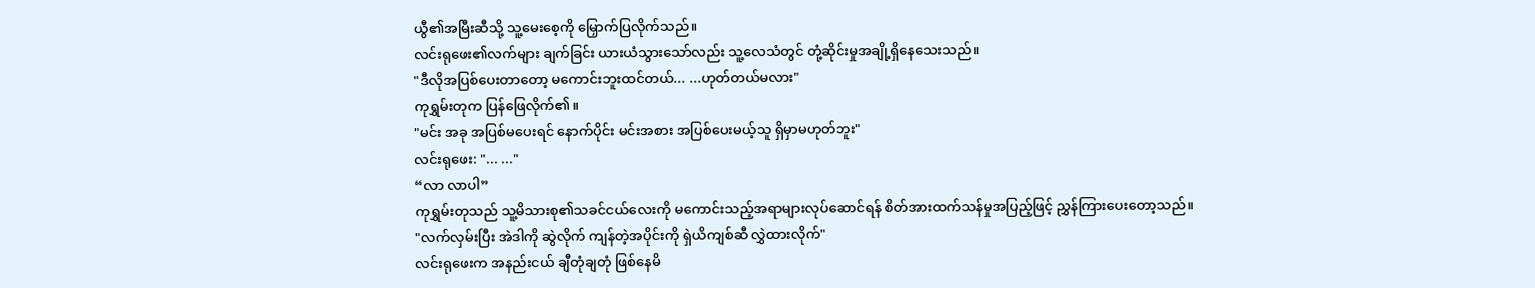ယွီ၏အမြီးဆီသို့ သူ့မေးစေ့ကို မြှောက်ပြလိုက်သည်။
လင်းရုဖေး၏လက်များ ချက်ခြင်း ယားယံသွားသော်လည်း သူ့လေသံတွင် တုံ့ဆိုင်းမှုအချို့ရှိနေသေးသည်။
"ဒီလိုအပြစ်ပေးတာတော့ မကောင်းဘူးထင်တယ်... ...ဟုတ်တယ်မလား"
ကုရွှမ်းတုက ပြန်ဖြေလိုက်၏။
"မင်း အခု အပြစ်မပေးရင် နောက်ပိုင်း မင်းအစား အပြစ်ပေးမယ့်သူ ရှိမှာမဟုတ်ဘူး"
လင်းရုဖေး: "... ..."
“လာ လာပါ”
ကုရွှမ်းတုသည် သူ့မိသားစု၏သခင်ငယ်လေးကို မကောင်းသည့်အရာများလုပ်ဆောင်ရန် စိတ်အားထက်သန်မှုအပြည့်ဖြင့် ညွှန်ကြားပေးတော့သည်။
"လက်လှမ်းပြီး အဲဒါကို ဆွဲလိုက် ကျန်တဲ့အပိုင်းကို ရှဲယိကျစ်ဆီ လွှဲထားလိုက်"
လင်းရုဖေးက အနည်းငယ် ချီတုံချတုံ ဖြစ်နေမိ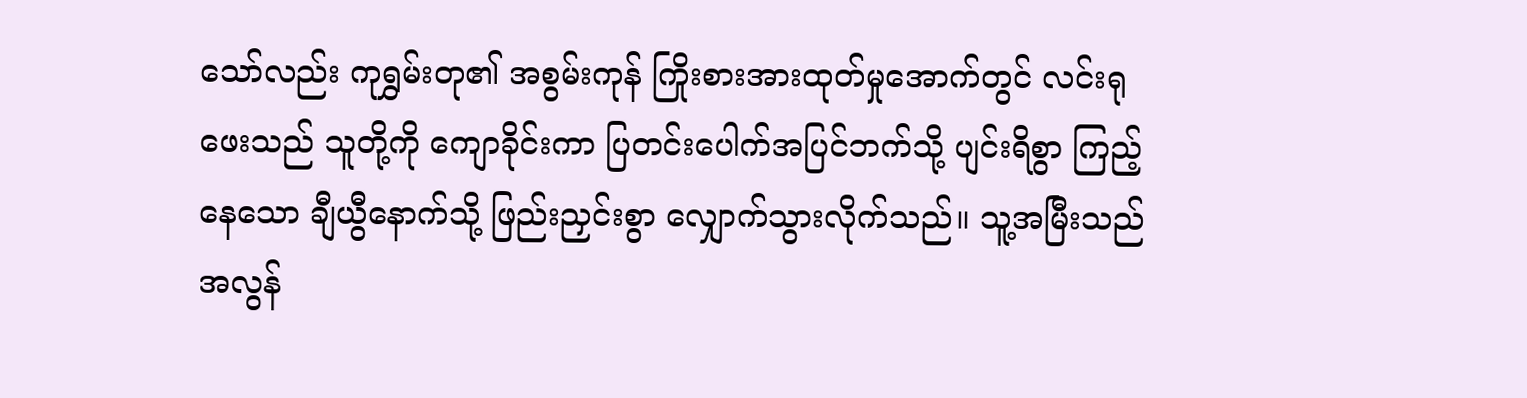သော်လည်း ကုရွှမ်းတု၏ အစွမ်းကုန် ကြိုးစားအားထုတ်မှုအောက်တွင် လင်းရုဖေးသည် သူတို့ကို ကျောခိုင်းကာ ပြတင်းပေါက်အပြင်ဘက်သို့ ပျင်းရိစွာ ကြည့်နေသော ချီယွီနောက်သို့ ဖြည်းညှင်းစွာ လျှောက်သွားလိုက်သည်။ သူ့အမြီးသည် အလွန်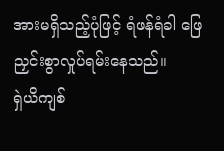အားမရှိသည့်ပုံဖြင့် ရံဖန်ရံခါ ဖြေညှင်းစွာလှုပ်ရမ်းနေသည်။
ရှဲယိကျစ်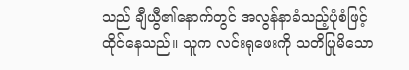သည် ချီယွီ၏နောက်တွင် အလွန်နာခံသည့်ပုံစံဖြင့် ထိုင်နေသည်။ သူက လင်းရုဖေးကို သတိပြုမိသော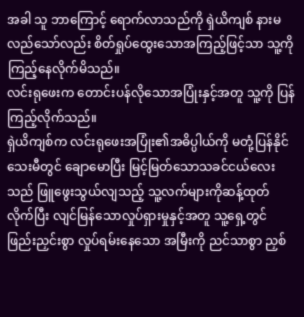အခါ သူ ဘာကြောင့် ရောက်လာသည်ကို ရှဲယိကျစ် နားမလည်သော်လည်း စိတ်ရှုပ်ထွေးသောအကြည့်ဖြင့်သာ သူ့ကို ကြည့်နေလိုက်မိသည်။
လင်းရုဖေးက တောင်းပန်လိုသောအပြုံးနှင့်အတူ သူ့ကို ပြန်ကြည့်လိုက်သည်။
ရှဲယိကျစ်က လင်းရုဖေးအပြုံး၏အဓိပ္ပါယ်ကို မတုံ့ပြန်နိုင်သေးမီတွင် ချောမောပြီး မြင့်မြတ်သောသခင်ငယ်လေးသည် ဖြူဖွေးသွယ်လျသည့် သူ့လက်များကိုဆန့်ထုတ်လိုက်ပြီး လျင်မြန်သောလှုပ်ရှားမှုနှင့်အတူ သူ့ရှေ့တွင် ဖြည်းညှင်းစွာ လှုပ်ရမ်းနေသော အမြီးကို ညင်သာစွာ ညှစ်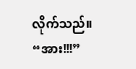လိုက်သည်။
“အား!!!”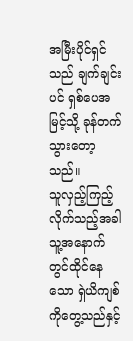အမြီးပိုင်ရှင်သည် ချက်ချင်းပင် ရှစ်ပေအမြင့်သို့ ခုန်တက်သွားတော့သည်။
သူလှည့်ကြည့်လိုက်သည့်အခါ သူ့အနောက်တွင်ထိုင်နေသော ရှဲယိကျစ်ကိုတွေ့သည်နှင့်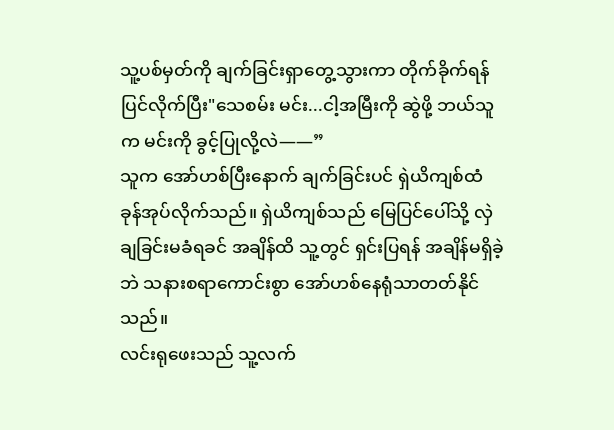သူ့ပစ်မှတ်ကို ချက်ခြင်းရှာတွေ့သွားကာ တိုက်ခိုက်ရန်ပြင်လိုက်ပြီး"သေစမ်း မင်း...ငါ့အမြီးကို ဆွဲဖို့ ဘယ်သူက မင်းကို ခွင့်ပြုလို့လဲ——”
သူက အော်ဟစ်ပြီးနောက် ချက်ခြင်းပင် ရှဲယိကျစ်ထံ ခုန်အုပ်လိုက်သည်။ ရှဲယိကျစ်သည် မြေပြင်ပေါ်သို့ လှဲချခြင်းမခံရခင် အချိန်ထိ သူ့တွင် ရှင်းပြရန် အချိန်မရှိခဲ့ဘဲ သနားစရာကောင်းစွာ အော်ဟစ်နေရုံသာတတ်နိုင်သည်။
လင်းရုဖေးသည် သူ့လက်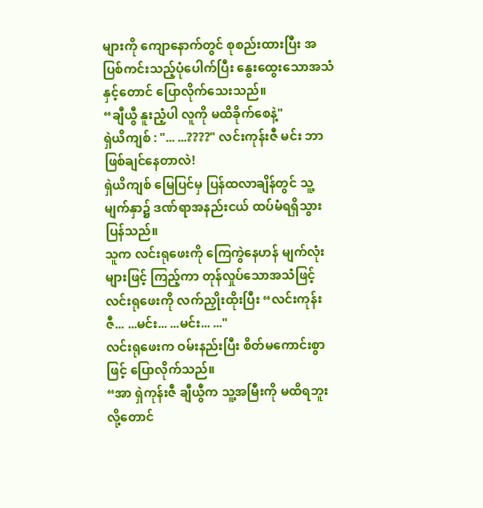များကို ကျောနောက်တွင် စုစည်းထားပြီး အပြစ်ကင်းသည့်ပုံပေါက်ပြီး နွေးထွေးသောအသံနှင့်တောင် ပြောလိုက်သေးသည်။
“ချီယွီ နူးညံ့ပါ လူကို မထိခိုက်စေနဲ့"
ရှဲယိကျစ် : "... ...????" လင်းကုန်းဇီ မင်း ဘာဖြစ်ချင်နေတာလဲ!
ရှဲယိကျစ် မြေပြင်မှ ပြန်ထလာချိန်တွင် သူ့မျက်နှာ၌ ဒဏ်ရာအနည်းငယ် ထပ်မံရရှိသွားပြန်သည်။
သူက လင်းရုဖေးကို ကြေကွဲနေဟန် မျက်လုံးများဖြင့် ကြည့်ကာ တုန်လှုပ်သောအသံဖြင့် လင်းရုဖေးကို လက်ညှိုးထိုးပြီး “လင်းကုန်းဇီ... ...မင်း... ...မင်း... ..."
လင်းရုဖေးက ဝမ်းနည်းပြီး စိတ်မကောင်းစွာဖြင့် ပြောလိုက်သည်။
“အာ ရှဲကုန်းဇီ ချီယွီက သူ့အမြီးကို မထိရဘူးလို့တောင်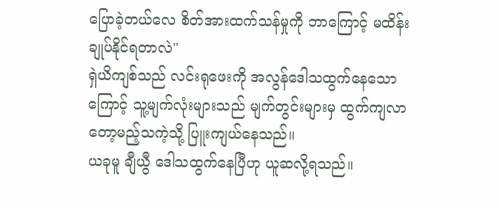ပြောခဲ့တယ်လေ စိတ်အားထက်သန်မှုကို ဘာကြောင့် မထိန်းချုပ်နိုင်ရတာလဲ"
ရှဲယိကျစ်သည် လင်းရုဖေးကို အလွန်ဒေါသထွက်နေသောကြောင့် သူ့မျက်လုံးများသည် မျက်တွင်းများမှ ထွက်ကျလာတော့မည့်သကဲ့သို့ ပြူးကျယ်နေသည်။
ယခုမူ ချီယွီ ဒေါသထွက်နေပြီဟု ယူဆလို့ရသည်။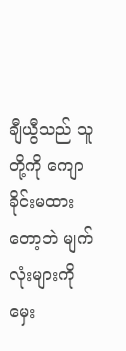ချီယွီသည် သူတို့ကို ကျောခိုင်းမထားတော့ဘဲ မျက်လုံးများကို မှေး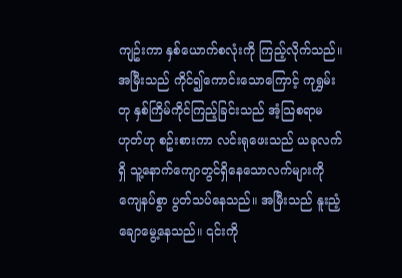ကျဥ်းကာ နှစ်ယောက်စလုံးကို ကြည့်လိုက်သည်။ အမြီးသည် ကိုင်၍ကောင်းသောကြောင့် ကုရွှမ်းတု နှစ်ကြိမ်ကိုင်ကြည့်ခြင်းသည် အံ့သြစရာမဟုတ်ဟု စဥ်းစားကာ လင်းရုဖေးသည် ယခုလက်ရှိ သူ့နောက်ကျောတွင်ရှိနေသောလက်များကို ကျေနပ်စွာ ပွတ်သပ်နေသည်။ အမြီးသည် နူးညံ့ချောမွေ့နေသည်။ ၎င်းကို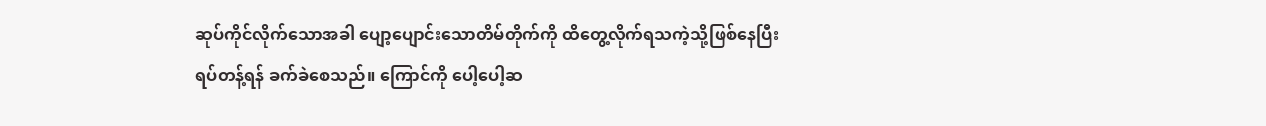ဆုပ်ကိုင်လိုက်သောအခါ ပျော့ပျောင်းသောတိမ်တိုက်ကို ထိတွေ့လိုက်ရသကဲ့သို့ဖြစ်နေပြီး ရပ်တန့်ရန် ခက်ခဲစေသည်။ ကြောင်ကို ပေါ့ပေါ့ဆ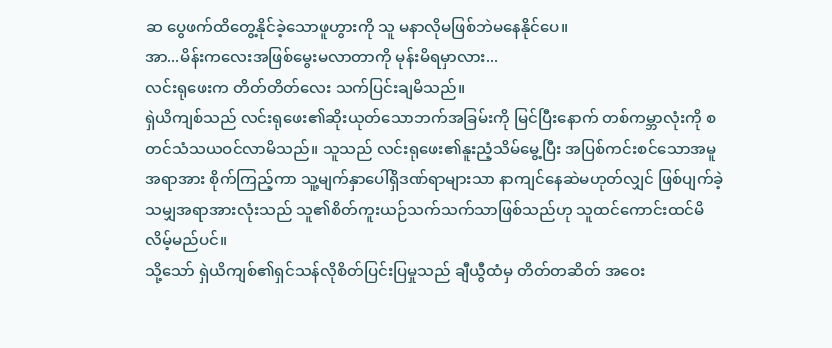ဆ ပွေဖက်ထိတွေ့နိုင်ခဲ့သောဖူဟွားကို သူ မနာလိုမဖြစ်ဘဲမနေနိုင်ပေ။
အာ...မိန်းကလေးအဖြစ်မွေးမလာတာကို မုန်းမိရမှာလား...
လင်းရုဖေးက တိတ်တိတ်လေး သက်ပြင်းချမိသည်။
ရှဲယိကျစ်သည် လင်းရုဖေး၏ဆိုးယုတ်သောဘက်အခြမ်းကို မြင်ပြီးနောက် တစ်ကမ္ဘာလုံးကို စတင်သံသယဝင်လာမိသည်။ သူသည် လင်းရုဖေး၏နူးညံ့သိမ်မွေ့ပြီး အပြစ်ကင်းစင်သောအမူအရာအား စိုက်ကြည့်ကာ သူ့မျက်နှာပေါ်ရှိဒဏ်ရာများသာ နာကျင်နေဆဲမဟုတ်လျှင် ဖြစ်ပျက်ခဲ့သမျှအရာအားလုံးသည် သူ၏စိတ်ကူးယဉ်သက်သက်သာဖြစ်သည်ဟု သူထင်ကောင်းထင်မိလိမ့်မည်ပင်။
သို့သော် ရှဲယိကျစ်၏ရှင်သန်လိုစိတ်ပြင်းပြမှုသည် ချီယွီထံမှ တိတ်တဆိတ် အဝေး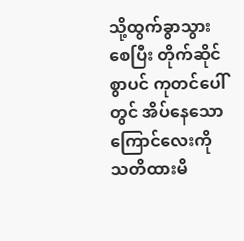သို့ထွက်ခွာသွားစေပြီး တိုက်ဆိုင်စွာပင် ကုတင်ပေါ်တွင် အိပ်နေသော ကြောင်လေးကို သတိထားမိ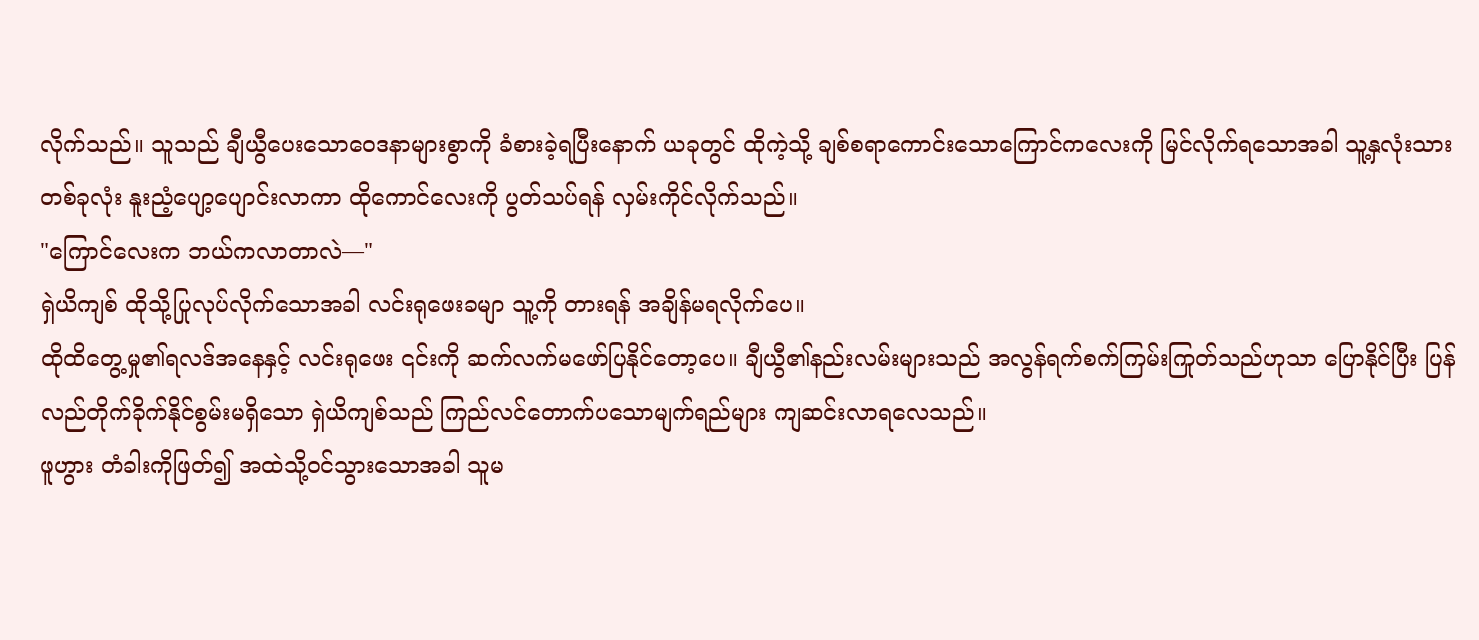လိုက်သည်။ သူသည် ချီယွီပေးသောဝေဒနာများစွာကို ခံစားခဲ့ရပြီးနောက် ယခုတွင် ထိုကဲ့သို့ ချစ်စရာကောင်းသောကြောင်ကလေးကို မြင်လိုက်ရသောအခါ သူ့နှလုံးသားတစ်ခုလုံး နူးညံ့ပျော့ပျောင်းလာကာ ထိုကောင်လေးကို ပွတ်သပ်ရန် လှမ်းကိုင်လိုက်သည်။
"ကြောင်လေးက ဘယ်ကလာတာလဲ—"
ရှဲယိကျစ် ထိုသို့ပြုလုပ်လိုက်သောအခါ လင်းရုဖေးခမျာ သူ့ကို တားရန် အချိန်မရလိုက်ပေ။
ထိုထိတွေ့မှု၏ရလဒ်အနေနှင့် လင်းရုဖေး ၎င်းကို ဆက်လက်မဖော်ပြနိုင်တော့ပေ။ ချီယွီ၏နည်းလမ်းများသည် အလွန်ရက်စက်ကြမ်းကြုတ်သည်ဟုသာ ပြောနိုင်ပြီး ပြန်လည်တိုက်ခိုက်နိုင်စွမ်းမရှိသော ရှဲယိကျစ်သည် ကြည်လင်တောက်ပသောမျက်ရည်များ ကျဆင်းလာရလေသည်။
ဖူဟွား တံခါးကိုဖြတ်၍ အထဲသို့ဝင်သွားသောအခါ သူမ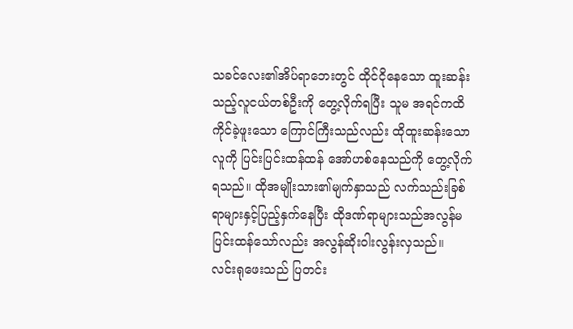သခင်လေး၏အိပ်ရာဘေးတွင် ထိုင်ငိုနေသော ထူးဆန်းသည့်လူငယ်တစ်ဦးကို တွေ့လိုက်ရပြီး သူမ အရင်ကထိကိုင်ခဲ့ဖူးသော ကြောင်ကြီးသည်လည်း ထိုထူးဆန်းသောလူကို ပြင်းပြင်းထန်ထန် အော်ဟစ်နေသည်ကို တွေ့လိုက်ရသည်။ ထိုအမျိုးသား၏မျက်နှာသည် လက်သည်းခြစ်ရာများနှင့်ပြည့်နှက်နေပြီး ထိုဒဏ်ရာများသည်အလွန်မပြင်းထန်သော်လည်း အလွန်ဆိုးဝါးလွန်းလှသည်။
လင်းရုဖေးသည် ပြတင်း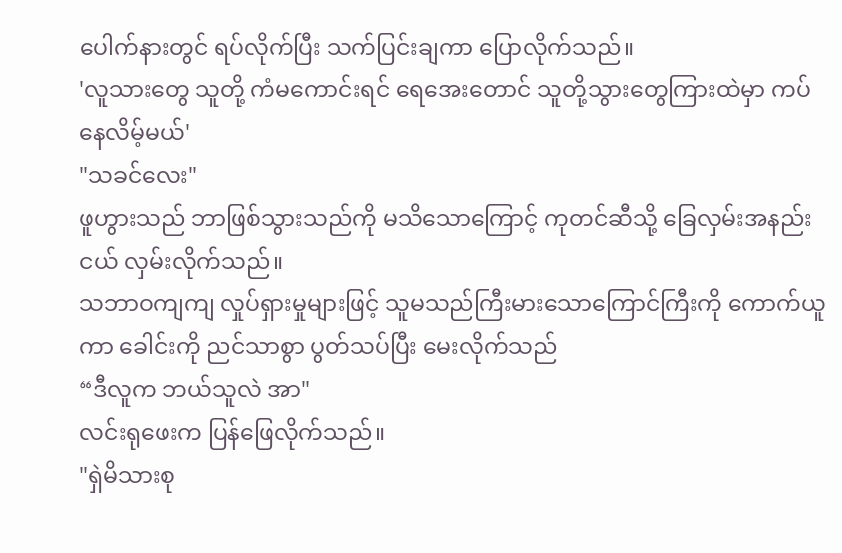ပေါက်နားတွင် ရပ်လိုက်ပြီး သက်ပြင်းချကာ ပြောလိုက်သည်။
'လူသားတွေ သူတို့ ကံမကောင်းရင် ရေအေးတောင် သူတို့သွားတွေကြားထဲမှာ ကပ်နေလိမ့်မယ်'
"သခင်လေး"
ဖူဟွားသည် ဘာဖြစ်သွားသည်ကို မသိသောကြောင့် ကုတင်ဆီသို့ ခြေလှမ်းအနည်းငယ် လှမ်းလိုက်သည်။
သဘာဝကျကျ လှုပ်ရှားမှုများဖြင့် သူမသည်ကြီးမားသောကြောင်ကြီးကို ကောက်ယူကာ ခေါင်းကို ညင်သာစွာ ပွတ်သပ်ပြီး မေးလိုက်သည်
“ဒီလူက ဘယ်သူလဲ အာ"
လင်းရုဖေးက ပြန်ဖြေလိုက်သည်။
"ရှဲမိသားစု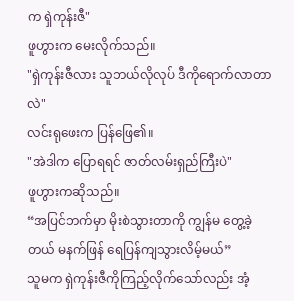က ရှဲကုန်းဇီ"
ဖူဟွားက မေးလိုက်သည်။
"ရှဲကုန်းဇီလား သူဘယ်လိုလုပ် ဒီကိုရောက်လာတာလဲ"
လင်းရုဖေးက ပြန်ဖြေ၏။
"အဲဒါက ပြောရရင် ဇာတ်လမ်းရှည်ကြီးပဲ"
ဖူဟွားကဆိုသည်။
“အပြင်ဘက်မှာ မိုးစဲသွားတာကို ကျွန်မ တွေ့ခဲ့တယ် မနက်ဖြန် ရေပြန်ကျသွားလိမ့်မယ်”
သူမက ရှဲကုန်းဇီကိုကြည့်လိုက်သော်လည်း အံ့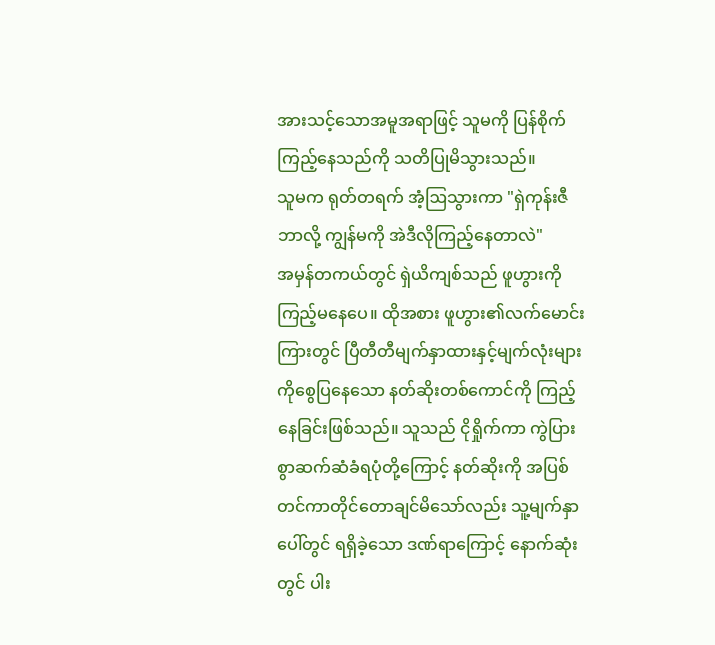အားသင့်သောအမူအရာဖြင့် သူမကို ပြန်စိုက်ကြည့်နေသည်ကို သတိပြုမိသွားသည်။
သူမက ရုတ်တရက် အံ့ဩသွားကာ "ရှဲကုန်းဇီ ဘာလို့ ကျွန်မကို အဲဒီလိုကြည့်နေတာလဲ"
အမှန်တကယ်တွင် ရှဲယိကျစ်သည် ဖူဟွားကို ကြည့်မနေပေ။ ထိုအစား ဖူဟွား၏လက်မောင်းကြားတွင် ပြီတီတီမျက်နှာထားနှင့်မျက်လုံးများကိုစွေပြနေသော နတ်ဆိုးတစ်ကောင်ကို ကြည့်နေခြင်းဖြစ်သည်။ သူသည် ငိုရှိုက်ကာ ကွဲပြားစွာဆက်ဆံခံရပုံတို့ကြောင့် နတ်ဆိုးကို အပြစ်တင်ကာတိုင်တောချင်မိသော်လည်း သူ့မျက်နှာပေါ်တွင် ရရှိခဲ့သော ဒဏ်ရာကြောင့် နောက်ဆုံးတွင် ပါး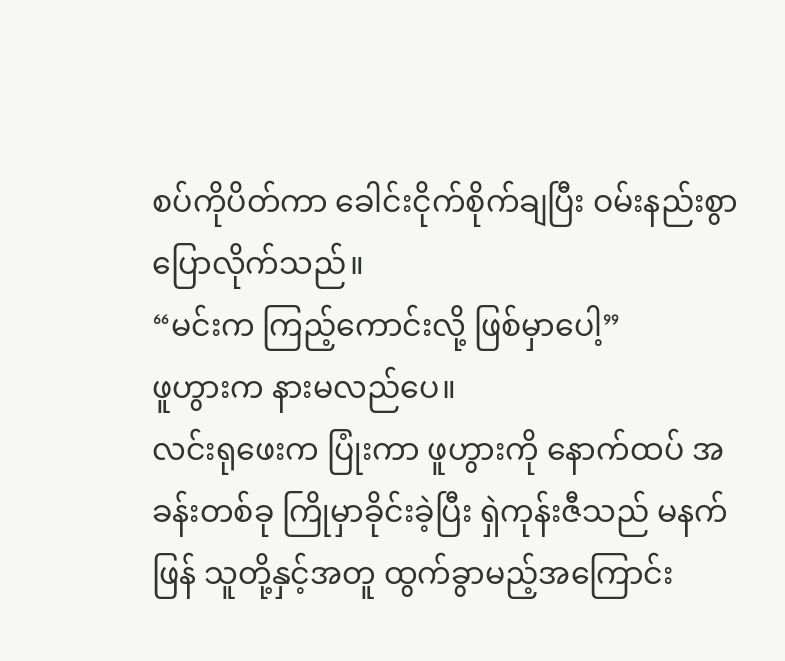စပ်ကိုပိတ်ကာ ခေါင်းငိုက်စိုက်ချပြီး ဝမ်းနည်းစွာပြောလိုက်သည်။
“မင်းက ကြည့်ကောင်းလို့ ဖြစ်မှာပေါ့”
ဖူဟွားက နားမလည်ပေ။
လင်းရုဖေးက ပြုံးကာ ဖူဟွားကို နောက်ထပ် အခန်းတစ်ခု ကြိုမှာခိုင်းခဲ့ပြီး ရှဲကုန်းဇီသည် မနက်ဖြန် သူတို့နှင့်အတူ ထွက်ခွာမည့်အကြောင်း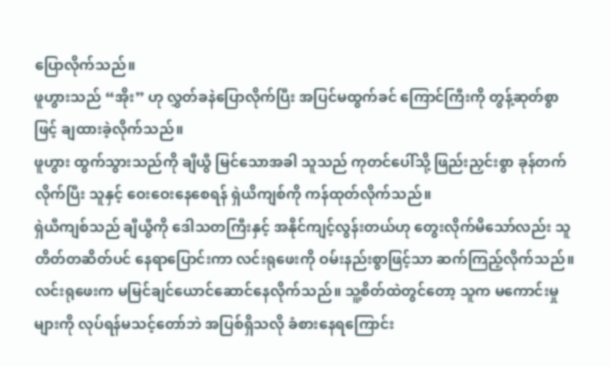ပြောလိုက်သည်။
ဖူဟွားသည် “အိုး” ဟု လွှတ်ခနဲပြောလိုက်ပြီး အပြင်မထွက်ခင် ကြောင်ကြီးကို တွန့်ဆုတ်စွာဖြင့် ချထားခဲ့လိုက်သည်။
ဖူဟွား ထွက်သွားသည်ကို ချီယွီ မြင်သောအခါ သူသည် ကုတင်ပေါ်သို့ ဖြည်းညှင်းစွာ ခုန်တက်လိုက်ပြီး သူနှင့် ဝေးဝေးနေစေရန် ရှဲယိကျစ်ကို ကန်ထုတ်လိုက်သည်။
ရှဲယီကျစ်သည် ချီယွီကို ဒေါသတကြီးနှင့် အနိုင်ကျင့်လွန်းတယ်ဟု တွေးလိုက်မိသော်လည်း သူ တိတ်တဆိတ်ပင် နေရာပြောင်းကာ လင်းရုဖေးကို ဝမ်းနည်းစွာဖြင့်သာ ဆက်ကြည့်လိုက်သည်။
လင်းရုဖေးက မမြင်ချင်ယောင်ဆောင်နေလိုက်သည်။ သူ့စိတ်ထဲတွင်တော့ သူက မကောင်းမှုများကို လုပ်ရန်မသင့်တော်ဘဲ အပြစ်ရှိသလို ခံစားနေရကြောင်း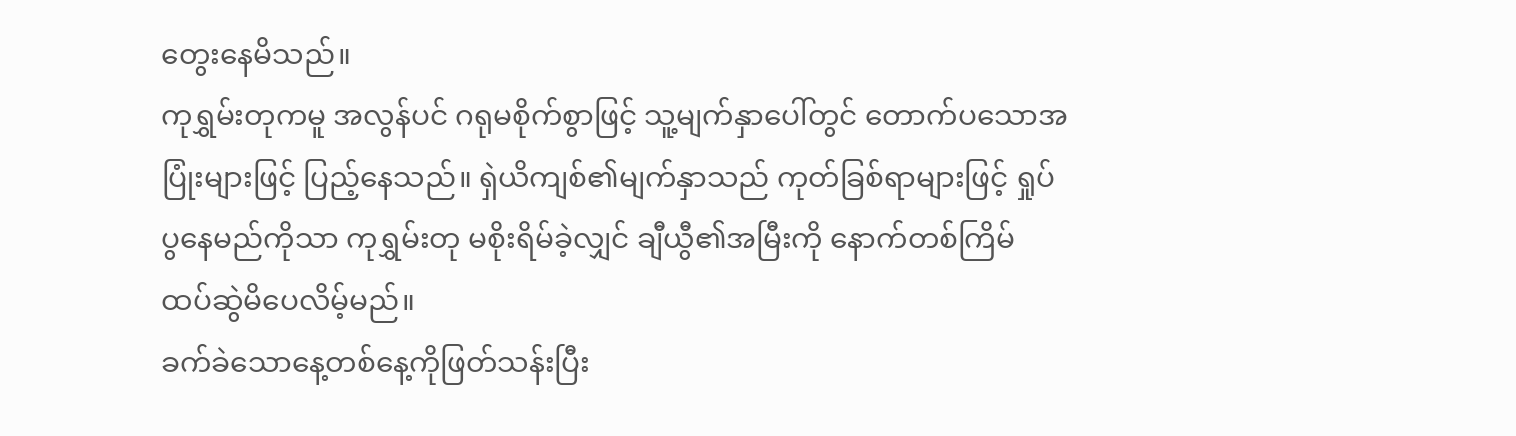တွေးနေမိသည်။
ကုရွှမ်းတုကမူ အလွန်ပင် ဂရုမစိုက်စွာဖြင့် သူ့မျက်နှာပေါ်တွင် တောက်ပသောအပြုံးများဖြင့် ပြည့်နေသည်။ ရှဲယိကျစ်၏မျက်နှာသည် ကုတ်ခြစ်ရာများဖြင့် ရှုပ်ပွနေမည်ကိုသာ ကုရွှမ်းတု မစိုးရိမ်ခဲ့လျှင် ချီယွီ၏အမြီးကို နောက်တစ်ကြိမ် ထပ်ဆွဲမိပေလိမ့်မည်။
ခက်ခဲသောနေ့တစ်နေ့ကိုဖြတ်သန်းပြီး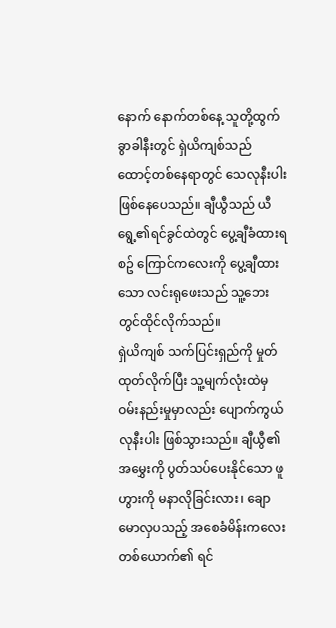နောက် နောက်တစ်နေ့ သူတို့ထွက်ခွာခါနီးတွင် ရှဲယိကျစ်သည် ထောင့်တစ်နေရာတွင် သေလုနီးပါးဖြစ်နေပေသည်။ ချီယွီသည် ယီရွေ့၏ရင်ခွင်ထဲတွင် ပွေ့ချီခံထားရစဥ် ကြောင်ကလေးကို ပွေ့ချီထားသော လင်းရုဖေးသည် သူ့ဘေးတွင်ထိုင်လိုက်သည်။
ရှဲယိကျစ် သက်ပြင်းရှည်ကို မှုတ်ထုတ်လိုက်ပြီး သူ့မျက်လုံးထဲမှ ဝမ်းနည်းမှုမှာလည်း ပျောက်ကွယ်လုနီးပါး ဖြစ်သွားသည်။ ချီယွီ၏အမွှေးကို ပွတ်သပ်ပေးနိုင်သော ဖူဟွားကို မနာလိုခြင်းလား၊ ချောမောလှပသည့် အစေခံမိန်းကလေးတစ်ယောက်၏ ရင်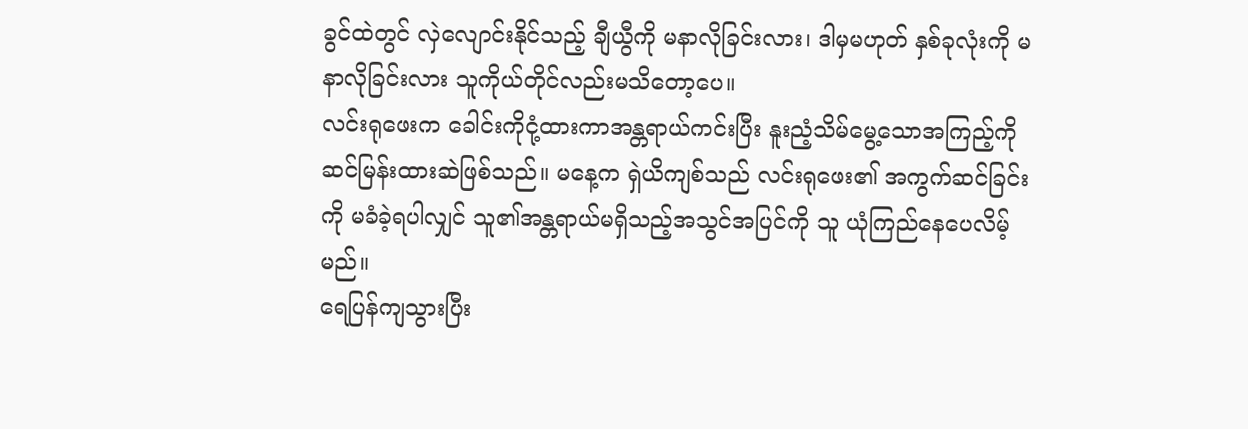ခွင်ထဲတွင် လှဲလျောင်းနိုင်သည့် ချီယွီကို မနာလိုခြင်းလား၊ ဒါမှမဟုတ် နှစ်ခုလုံးကို မနာလိုခြင်းလား သူကိုယ်တိုင်လည်းမသိတော့ပေ။
လင်းရုဖေးက ခေါင်းကိုငုံ့ထားကာအန္တရာယ်ကင်းပြီး နူးညံ့သိမ်မွေ့သောအကြည့်ကို ဆင်မြန်းထားဆဲဖြစ်သည်။ မနေ့က ရှဲယိကျစ်သည် လင်းရုဖေး၏ အကွက်ဆင်ခြင်းကို မခံခဲ့ရပါလျှင် သူ၏အန္တရာယ်မရှိသည့်အသွင်အပြင်ကို သူ ယုံကြည်နေပေလိမ့်မည်။
ရေပြန်ကျသွားပြီး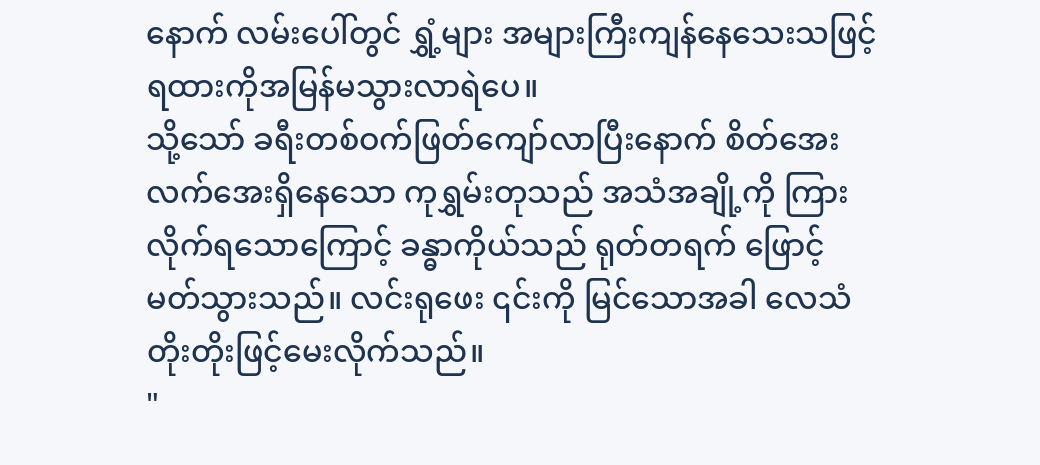နောက် လမ်းပေါ်တွင် ရွှံ့များ အများကြီးကျန်နေသေးသဖြင့်ရထားကိုအမြန်မသွားလာရဲပေ။
သို့သော် ခရီးတစ်ဝက်ဖြတ်ကျော်လာပြီးနောက် စိတ်အေးလက်အေးရှိနေသော ကုရွှမ်းတုသည် အသံအချို့ကို ကြားလိုက်ရသောကြောင့် ခန္ဓာကိုယ်သည် ရုတ်တရက် ဖြောင့်မတ်သွားသည်။ လင်းရုဖေး ၎င်းကို မြင်သောအခါ လေသံတိုးတိုးဖြင့်မေးလိုက်သည်။
"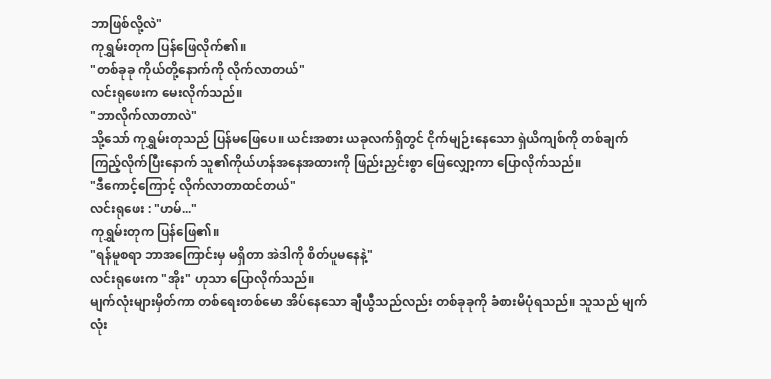ဘာဖြစ်လို့လဲ"
ကုရွှမ်းတုက ပြန်ဖြေလိုက်၏။
"တစ်ခုခု ကိုယ်တို့နောက်ကို လိုက်လာတယ်"
လင်းရုဖေးက မေးလိုက်သည်။
"ဘာလိုက်လာတာလဲ"
သို့သော် ကုရွှမ်းတုသည် ပြန်မဖြေပေ။ ယင်းအစား ယခုလက်ရှိတွင် ငိုက်မျဉ်းနေသော ရှဲယိကျစ်ကို တစ်ချက်ကြည့်လိုက်ပြီးနောက် သူ၏ကိုယ်ဟန်အနေအထားကို ဖြည်းညှင်းစွာ ဖြေလျှော့ကာ ပြောလိုက်သည်။
"ဒီကောင့်ကြောင့် လိုက်လာတာထင်တယ်"
လင်းရုဖေး : "ဟမ်..."
ကုရွှမ်းတုက ပြန်ဖြေ၏။
"ရန်မူစရာ ဘာအကြောင်းမှ မရှိတာ အဲဒါကို စိတ်ပူမနေနဲ့"
လင်းရုဖေးက "အိုး" ဟုသာ ပြောလိုက်သည်။
မျက်လုံးများမှိတ်ကာ တစ်ရေးတစ်မော အိပ်နေသော ချီယွီသည်လည်း တစ်ခုခုကို ခံစားမိပုံရသည်။ သူသည် မျက်လုံး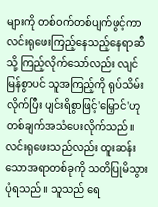များကို တစ်ဝက်တစ်ပျက်ဖွင့်ကာ လင်းရုဖေးကြည့်နေသည့်နေရာဆီသို့ ကြည့်လိုက်သော်လည်း လျင်မြန်စွာပင် သူအကြည့်ကို ရုပ်သိမ်းလိုက်ပြီး ပျင်းရိစွာဖြင့်'မြှောင်'ဟု တစ်ချက်အသံပေးလိုက်သည်။ လင်းရုဖေးသည်လည်း ထူးဆန်းသောအရာတစ်ခုကို သတိပြုမိသွားပုံရသည်။ သူသည် ရေ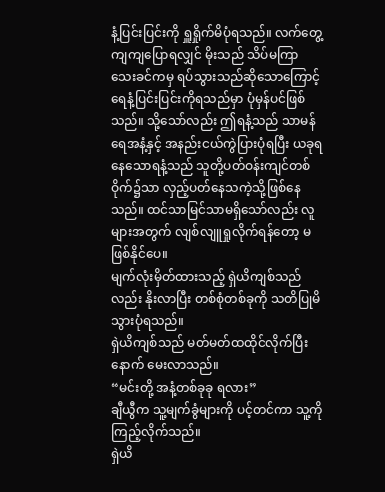နံ့ပြင်းပြင်းကို ရှူရှိုက်မိပုံရသည်။ လက်တွေ့ကျကျပြောရလျှင် မိုးသည် သိပ်မကြာသေးခင်ကမှ ရပ်သွားသည်ဆိုသောကြောင့် ရေနံ့ပြင်းပြင်းကိုရသည်မှာ ပုံမှန်ပင်ဖြစ်သည်။ သို့သော်လည်း ဤရနံ့သည် သာမန်ရေအနံ့နှင့် အနည်းငယ်ကွဲပြားပုံရပြီး ယခုရနေသောရနံ့သည် သူတို့ပတ်ဝန်းကျင်တစ်ဝိုက်၌သာ လှည့်ပတ်နေသကဲ့သို့ဖြစ်နေသည်။ ထင်သာမြင်သာမရှိသော်လည်း လူများအတွက် လျစ်လျူရှုလိုက်ရန်တော့ မဖြစ်နိုင်ပေ။
မျက်လုံးမှိတ်ထားသည့် ရှဲယိကျစ်သည်လည်း နိုးလာပြီး တစ်စုံတစ်ခုကို သတိပြုမိသွားပုံရသည်။
ရှဲယိကျစ်သည် မတ်မတ်ထထိုင်လိုက်ပြီးနောက် မေးလာသည်။
“မင်းတို့ အနံ့တစ်ခုခု ရလား”
ချီယွီက သူ့မျက်ခွံများကို ပင့်တင်ကာ သူ့ကို ကြည့်လိုက်သည်။
ရှဲယိ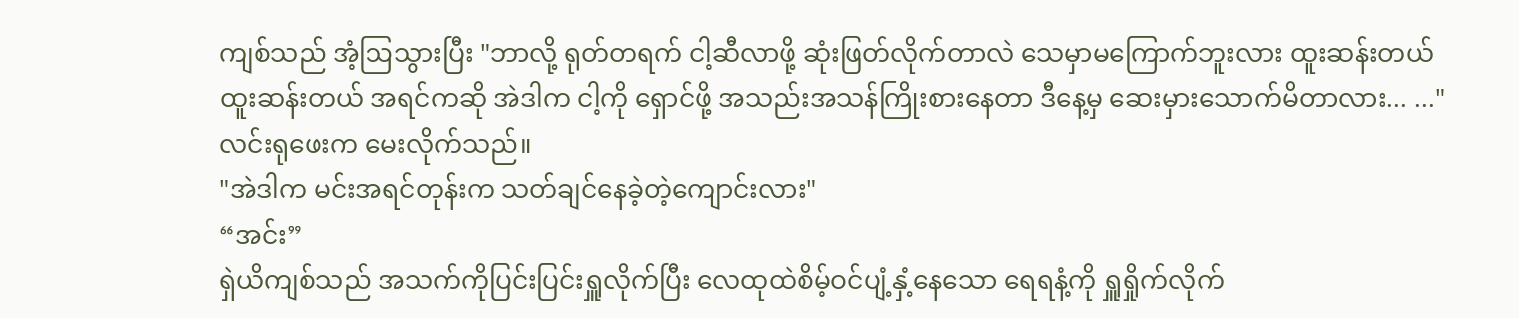ကျစ်သည် အံ့ဩသွားပြီး "ဘာလို့ ရုတ်တရက် ငါ့ဆီလာဖို့ ဆုံးဖြတ်လိုက်တာလဲ သေမှာမကြောက်ဘူးလား ထူးဆန်းတယ် ထူးဆန်းတယ် အရင်ကဆို အဲဒါက ငါ့ကို ရှောင်ဖို့ အသည်းအသန်ကြိုးစားနေတာ ဒီနေ့မှ ဆေးမှားသောက်မိတာလား... ..."
လင်းရုဖေးက မေးလိုက်သည်။
"အဲဒါက မင်းအရင်တုန်းက သတ်ချင်နေခဲ့တဲ့ကျောင်းလား"
“အင်း”
ရှဲယိကျစ်သည် အသက်ကိုပြင်းပြင်းရှူလိုက်ပြီး လေထုထဲစိမ့်ဝင်ပျံ့နှံ့နေသော ရေရနံ့ကို ရှူရှိုက်လိုက်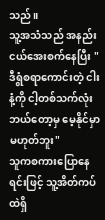သည်။
သူ့အသံသည် အနည်းငယ်အေးစက်နေပြီး "ဒီရွံစရာကောင်းတဲ့ ငါးနံ့ကို ငါ့တစ်သက်လုံး ဘယ်တော့မှ မေ့နိုင်မှာမဟုတ်ဘူး"
သူကစကားပြောနေရင်းဖြင့် သူ့အိတ်ကပ်ထဲရှိ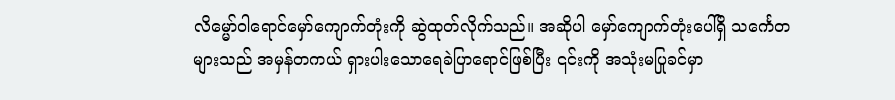လိမ္မော်ဝါရောင်မှော်ကျောက်တုံးကို ဆွဲထုတ်လိုက်သည်။ အဆိုပါ မှော်ကျောက်တုံးပေါ်ရှိ သင်္ကေတများသည် အမှန်တကယ် ရှားပါးသောရေခဲပြာရောင်ဖြစ်ပြီး ၎င်းကို အသုံးမပြုခင်မှာ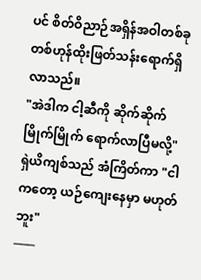ပင် စိတ်ဝိညာဉ်အရှိန်အဝါတစ်ခု တစ်ဟုန်ထိုးဖြတ်သန်းရောက်ရှိလာသည်။
"အဲဒါက ငါ့ဆီကို ဆိုက်ဆိုက်မြိုက်မြိုက် ရောက်လာပြီမလို့"
ရှဲယိကျစ်သည် အံကြိတ်ကာ "ငါကတော့ ယဉ်ကျေးနေမှာ မဟုတ်ဘူး"
───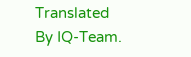Translated By IQ-Team.